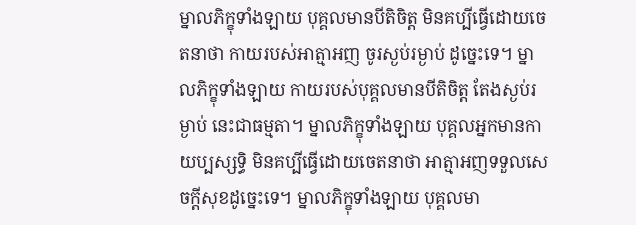ម្នាលភិក្ខុទាំងឡាយ បុគ្គលមានបីតិចិត្ត មិនគប្បីធ្វើដោយចេតនាថា កាយរបស់អាត្មាអញ ចូរស្ងប់រម្ងាប់ ដូច្នេះទេ។ ម្នាលភិក្ខុទាំងឡាយ កាយរបស់បុគ្គលមានបីតិចិត្ត តែងស្ងប់រម្ងាប់ នេះជាធម្មតា។ ម្នាលភិក្ខុទាំងឡាយ បុគ្គលអ្នកមានកាយប្បស្សទ្ធិ មិនគប្បីធ្វើដោយចេតនាថា អាត្មាអញទទួលសេចក្តីសុខដូច្នេះទេ។ ម្នាលភិក្ខុទាំងឡាយ បុគ្គលមា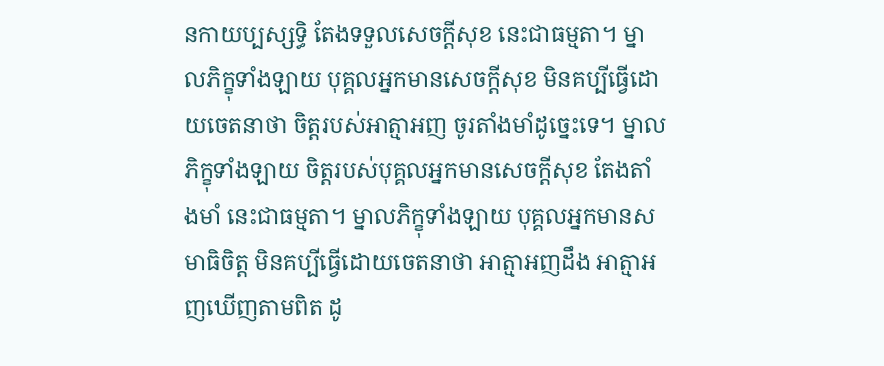នកាយប្បស្សទ្ធិ តែងទទួលសេចក្តីសុខ នេះជាធម្មតា។ ម្នាលភិក្ខុទាំងឡាយ បុគ្គលអ្នកមានសេចក្តីសុខ មិនគប្បីធ្វើដោយចេតនាថា ចិត្តរបស់អាត្មាអញ ចូរតាំងមាំដូច្នេះទេ។ ម្នាលភិក្ខុទាំងឡាយ ចិត្តរបស់បុគ្គលអ្នកមានសេចក្តីសុខ តែងតាំងមាំ នេះជាធម្មតា។ ម្នាលភិក្ខុទាំងឡាយ បុគ្គលអ្នកមានសមាធិចិត្ត មិនគប្បីធ្វើដោយចេតនាថា អាត្មាអញដឹង អាត្មាអញឃើញតាមពិត ដូ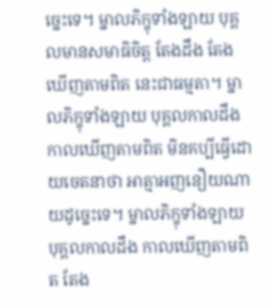ច្នេះទេ។ ម្នាលភិក្ខុទាំងឡាយ បុគ្គលមានសមាធិចិត្ត តែងដឹង តែងឃើញតាមពិត នេះជាធម្មតា។ ម្នាលភិក្ខុទាំងឡាយ បុគ្គលកាលដឹង កាលឃើញតាមពិត មិនគប្បីធ្វើដោយចេតនាថា អាត្មាអញនឿយណាយដូច្នេះទេ។ ម្នាលភិក្ខុទាំងឡាយ បុគ្គលកាលដឹង កាលឃើញតាមពិត តែង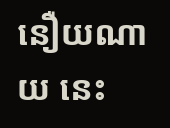នឿយណាយ នេះ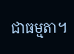ជាធម្មតា។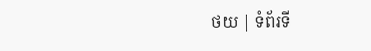ថយ | ទំព័រទី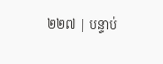២២៧ | បន្ទាប់